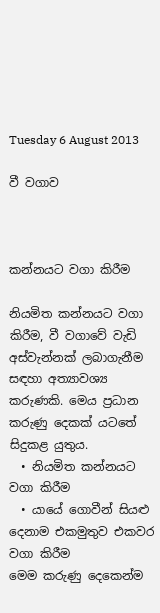Tuesday 6 August 2013

වී වගාව



කන්නයට වගා කිරීම

නියමිත කන්නයට වගා කිරීම, වී වගාවේ වැඩි අස්වැන්නක් ලබාගැනීම සඳහා අත්‍යාවශ්‍ය කරුණකි. මෙය ප්‍රධාන කරුණු දෙකක් යටතේ සිදුකළ යුතුය.
  • නියමිත කන්නයට වගා කිරීම
  • යායේ ගොවීන් සියළු දෙනාම එකමුතුව එකවර වගා කිරීම
මෙම කරුණු දෙකෙන්ම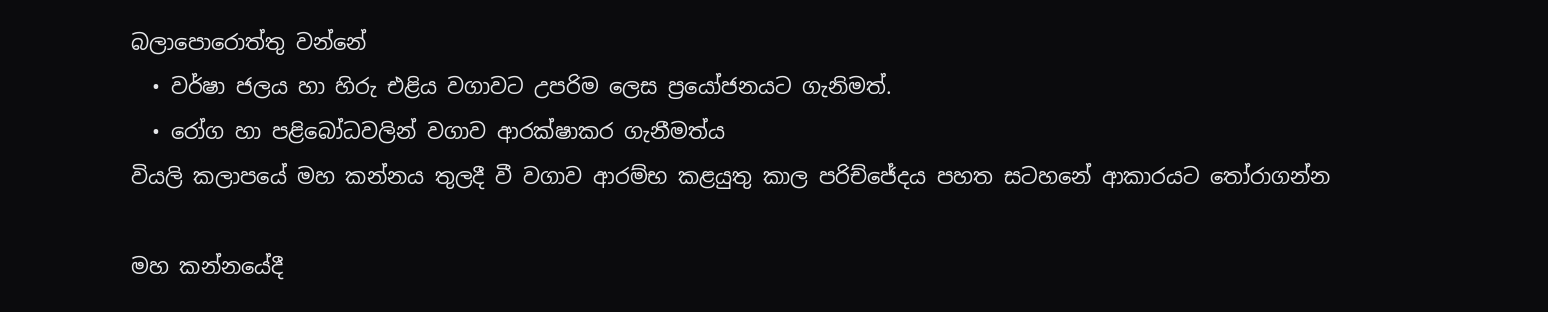බලාපොරොත්තු වන්නේ
  • වර්ෂා ජලය හා හිරු එළිය වගාවට උපරිම ලෙස ප්‍රයෝජනයට ගැනිමත්.
  • රෝග හා පළිබෝධවලින් වගාව ආරක්ෂාකර ගැනීමත්ය
වියලි කලාපයේ මහ කන්නය තුලදී වී වගාව ආරම්භ කළයුතු කාල පරිච්ජේදය පහත සටහනේ ආකාරයට තෝරාගන්න

මහ කන්නයේදී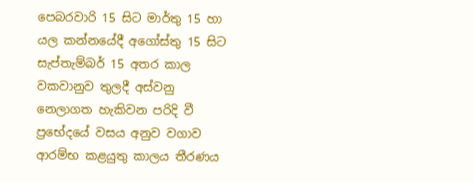පෙබරවාරි 15 සිට මාර්තු 15 හා යල කන්නයේදී අගෝස්තු 15 සිට සැප්තැම්බර් 15 අතර කාල වකවානුව තුලදී අස්වනු නෙලාගත හැකිවන පරිදි වී ප්‍රභේදයේ වසය අනුව වගාව ආරම්භ කළයුතු කාලය තීරණය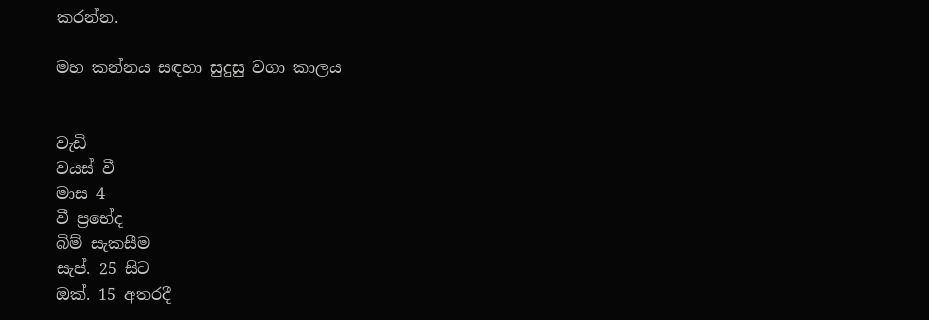කරන්න.

මහ කන්නය සඳහා සුදුසු වගා කාලය


වැඩි
වයස් වී
මාස 4
වී ප්‍ර‍භේද
බිම් සැකසීම
සැප්. 25 සිට
ඔක්. 15 අතරදී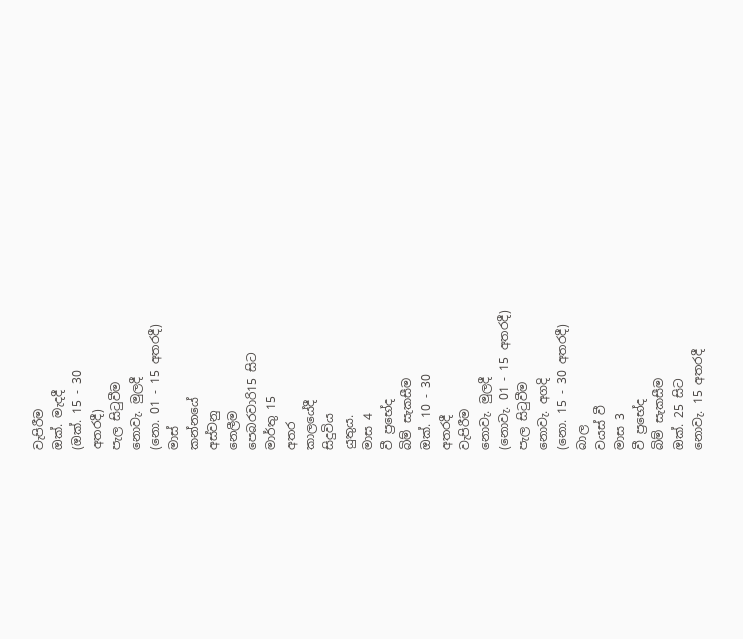වැපිරීම
ඔක්. මැදදී
(ඔක්. 15 - 30
අතරදී)
පැල සිටුවීම
නොවැ. මුලදී
(නො. 01 - 15 අතරදී)
මාස්
කන්නයේ
අස්වනු
නෙලීම
පෙබරවාරි15 සිට
මාර්තු 15
අතර
කාලයේදී
සිදුවිය
යුතුය.
මාස 4
වී ප්‍රභේද
බිම් සැකසීම
ඔක්. 10 - 30
අතරදී
වැපිරීම
නොවැ. මුලදී
(නොවැ. 01 - 15 අතරදී)
පැල සිටුවීම
නොවැ. අගදි
(නො. 15 - 30 අතරදී)
බාල
වයස් වී
මාස 3
වී ප්‍ර‍භේද
බිම් සැකසීම
ඔක්. 25 සිට
නොවැ. 15 අතරදී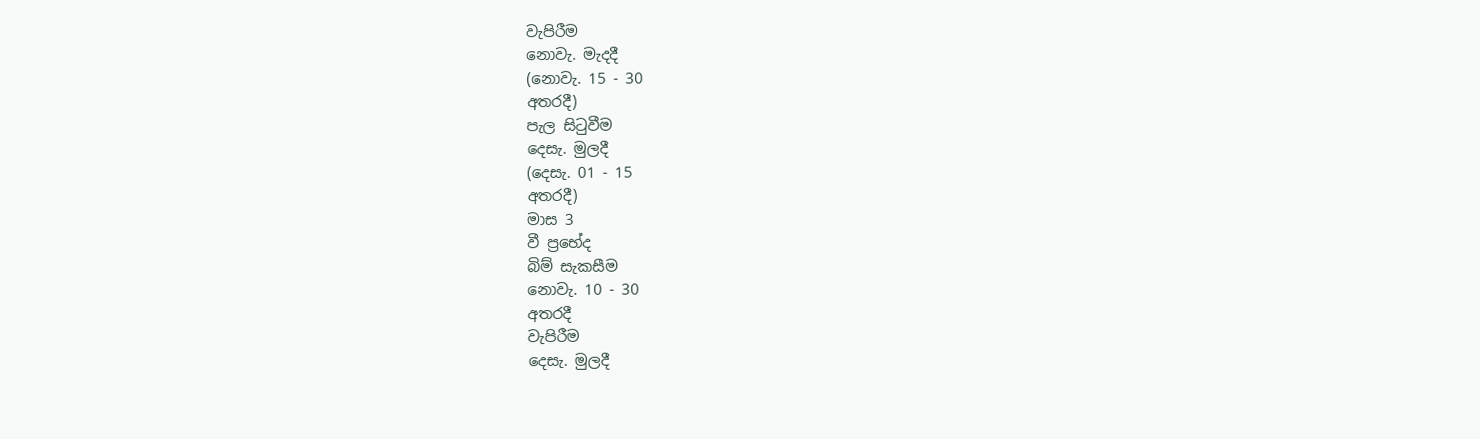වැපිරීම
නොවැ. මැදදී
(නොවැ. 15 - 30
අතරදී)
පැල සිටුවීම
දෙසැ. මුලදී
(දෙසැ. 01 - 15
අතරදී)
මාස 3
වී ප්‍රභේද
බිම් සැකසීම
නොවැ. 10 - 30
අතරදී
වැපිරීම
දෙසැ. මුලදී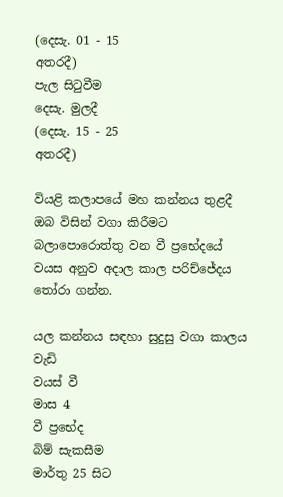(දෙසැ. 01 - 15
අතරදී)
පැල සිටුවීම
දෙසැ. මුලදී
(දෙසැ. 15 - 25
අතරදී)

වියළි කලාපයේ මහ කන්නය තුළදී ඔබ විසින් වගා කිරීමට බලාපොරොත්තු වන වී ප්‍රභේදයේ වයස අනුව අදාල කාල පරිච්ජේදය තෝරා ගන්න.

යල කන්නය සඳහා සුදුසු වගා කාලය
වැඩි
වයස් වී
මාස 4
වී ප්‍ර‍භේද
බිම් සැකසීම
මාර්තු 25 සිට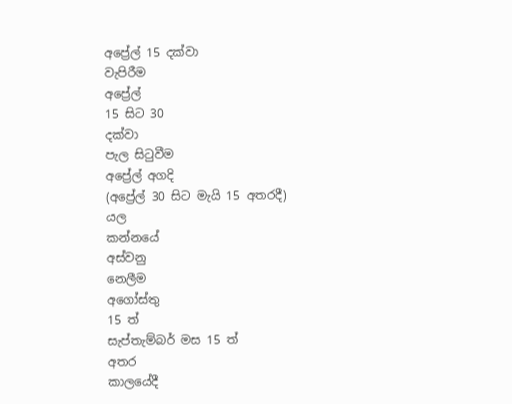අප්‍රේල් 15 දක්වා
වැපිරීම
අප්‍රේල්
15 සිට 30
දක්වා
පැල සිටුවීම
අප්‍රේල් අගදි
(අප්‍රේල් 30 සිට මැයි 15 අතරදී)
යල
කන්නයේ
අස්වනු
නෙලීම
අගෝස්තු
15 ත්
සැප්තැම්බර් මස 15 ත්
අතර
කාලයේදී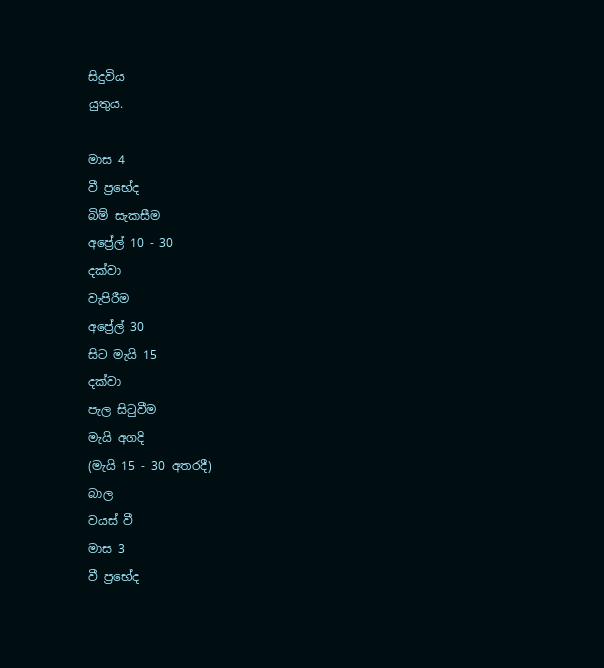සිදුවිය
යුතුය.

මාස 4
වී ප්‍රභේද
බිම් සැකසීම
අප්‍රේල් 10 - 30
දක්වා
වැපිරීම
අප්‍රේල් 30
සිට මැයි 15
දක්වා
පැල සිටුවීම
මැයි අගදි
(මැයි 15 - 30 අතරදී)
බාල
වයස් වී
මාස 3
වී ප්‍ර‍භේද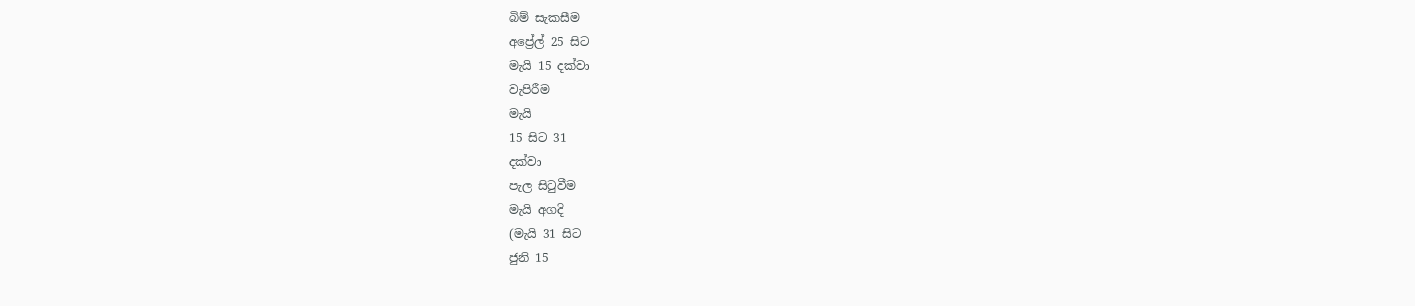බිම් සැකසීම
අප්‍රේල් 25 සිට
මැයි 15 දක්වා
වැපිරීම
මැයි
15 සිට 31
දක්වා
පැල සිටුවීම
මැයි අගදි
(මැයි 31 සිට
ජුනි 15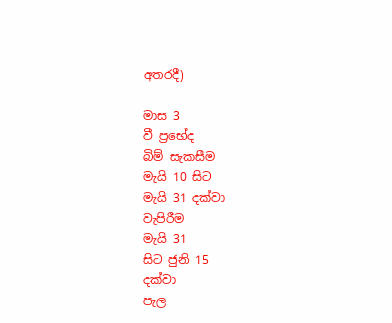අතරදී)

මාස 3
වී ප්‍රභේද
බිම් සැකසීම
මැයි 10 සිට
මැයි 31 දක්වා
වැපිරීම
මැයි 31
සිට ජුනි 15
දක්වා
පැල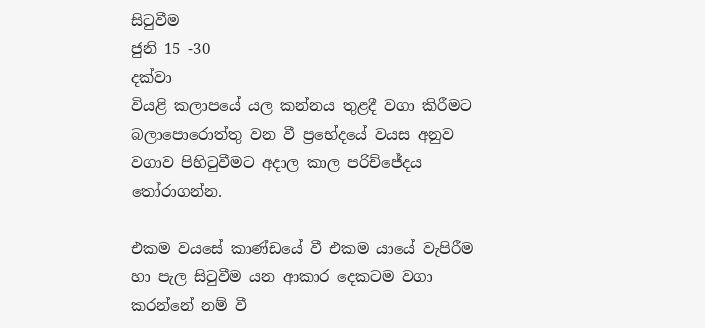සිටුවීම
ජුනි 15 -30
දක්වා
වියළි කලාපයේ යල කන්නය තුළදී වගා කිරීමට බලාපොරොත්තු වන වී ප්‍රභේදයේ වයස අනුව වගාව පිහිටුවීමට අදාල කාල පරිච්ජේදය තෝරාගන්න.

එකම වයසේ කාණ්ඩයේ වී එකම යායේ වැපිරීම හා පැල සිටුවීම යන ආකාර දෙකටම වගා කරන්නේ නම් වී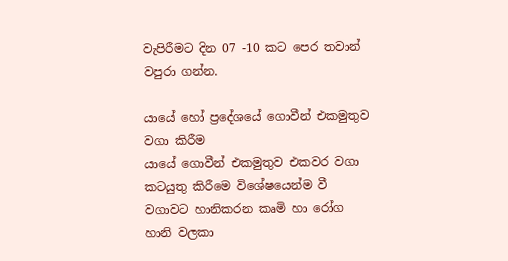වැපිරීමට දින 07 -10 කට පෙර තවාන් වපුරා ගන්න.

යායේ හෝ ප්‍රදේශයේ ගොවීන් එකමුතුව වගා කිරීම
යායේ ගොවීන් එකමුතුව එකවර වගා කටයුතු කිරීමෙ විශේෂයෙන්ම වී වගාවට හානිකරන කෘමි හා රෝග හානි වලකා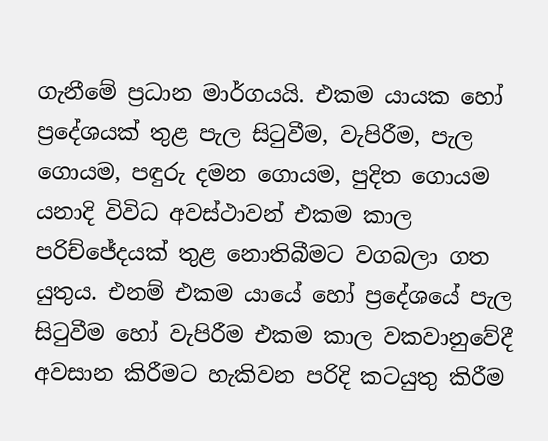ගැනීමේ ප්‍රධාන මාර්ගයයි. එකම යායක හෝ ප්‍රදේශයක් තුළ පැල සිටුවීම, වැපිරීම, පැල ගොයම, පඳුරු දමන ගොයම, පුදිත ගොයම යනාදි විවිධ අවස්ථාවන් එකම කාල පරිච්ජේදයක් තුළ නොතිබීමට වගබලා ගත යුතුය. එනම් එකම ය‍ායේ හෝ ප්‍රදේශයේ පැල සිටුවීම හෝ වැපිරීම එකම කාල වකවානුවේදී අවසාන කිරීමට හැකිවන පරිදි කටයුතු කිරීම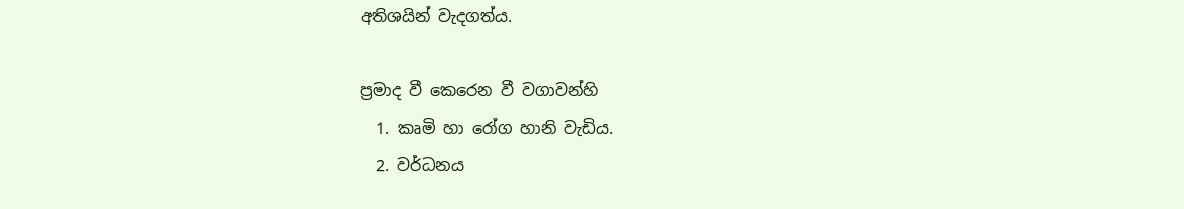අතිශයින් වැදගත්ය.

ප්‍රමාද වී කෙරෙන වී වගාවන්හි
  1. කෘමි හා රෝග හානි වැඩිය.
  2. වර්ධනය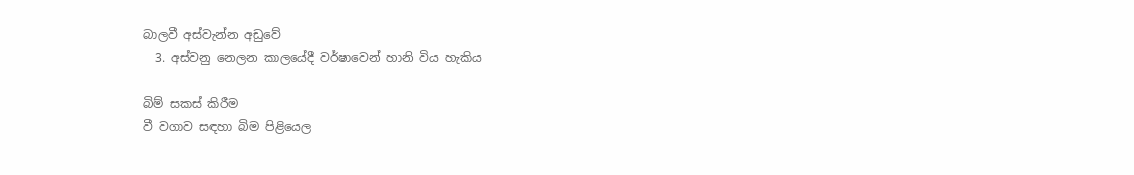බාලවී අස්වැන්න අඩුවේ
  3. අස්වනු නෙලන කාල‍යේදී වර්ෂාවෙන් හානි විය හැකිය

බිම් සකස් කිරීම
වී වගාව සඳහා බිම පිළියෙල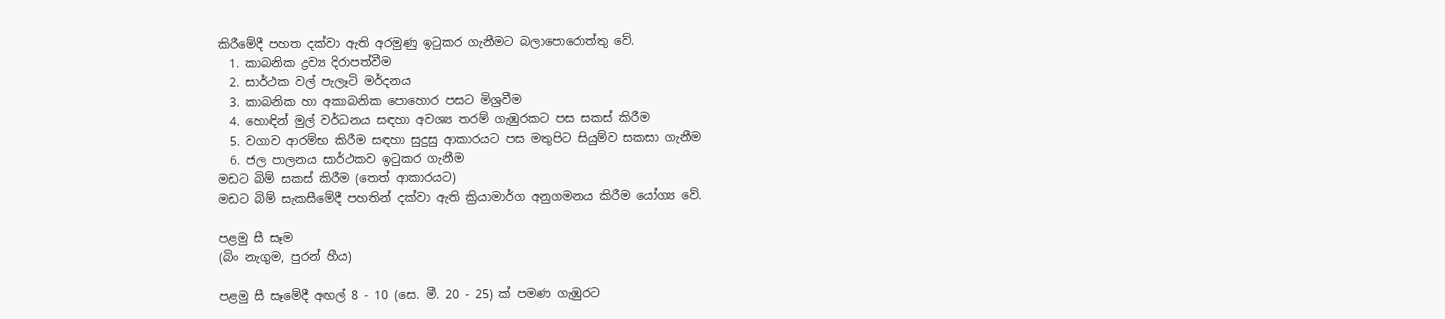කිරීමේදී පහත දක්වා ඇති අරමුණු ඉටුකර ගැනීමට බලාපොරොත්තු වේ.
  1. කාබනික ද්‍රව්‍ය දිරාපත්වීම
  2. සාර්ථක වල් පැලෑටි මර්දනය
  3. කාබනික හා අකාබනික පොහොර පසට මිශ්‍රවීම
  4. හොඳින් මුල් වර්ධනය සඳහා අවශ්‍ය තරම් ගැඹුරකට පස සකස් කිරීම
  5. වගාව ආරම්භ කිරීම සඳහා සුදුසු ආකාරයට පස මතුපිට සියුම්ව සකසා ගැනීම
  6. ජල පාලනය සාර්ථකව ඉටුකර ගැනීම
මඩට බිම් සකස් කිරීම (තෙත් ආකාරයට)
මඩට බිම් සැකසීමේදී පහතින් දක්වා ඇති ක්‍රියාමාර්ග අනුගමනය කිරීම යෝග්‍ය වේ.

පළමු සී සෑම
(බිං නැගුම, පුරන් හීය)

පළමු සී සෑමේදී අඟල් 8 - 10 (සෙ. මී. 20 - 25) ක් පමණ ගැඹුරට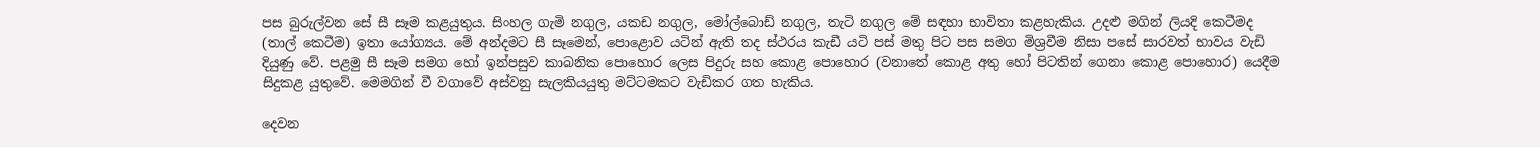පස බුරුල්වන සේ සී සෑම කළයුතුය. සිංහල ගැමි නගුල, යකඩ නගුල, මෝල්බොඩ් නගුල, තැ‍ටි නගුල මේ සඳහා භාවිතා කළහැකිය. උදළු මගින් ලියදි කෙටීමද (තාල් කෙටීම) ඉතා යෝග්‍යය. මේ අන්දමට සී සෑමෙන්, පොළොව යටින් ඇති තද ස්ථරය කැඩී යටි පස් මතු පිට පස සමග මිශ්‍රවීම නිසා පසේ සාරවත් භාවය වැඩි දියුණු වේ. පළමු සී සෑම සමග හෝ ඉන්පසුව කාබනික පොහොර ලෙස පිදුරු සහ කොළ පොහොර (වනාතේ කොළ අතු හෝ පිටතින් ගෙනා කොළ පොහොර) යෙදීම සිදුකළ යුතුවේ. මෙමගින් වී වගාවේ අස්වනු සැලකියයුතු මට්ටමකට වැඩිකර ගත හැකිය.

දෙවන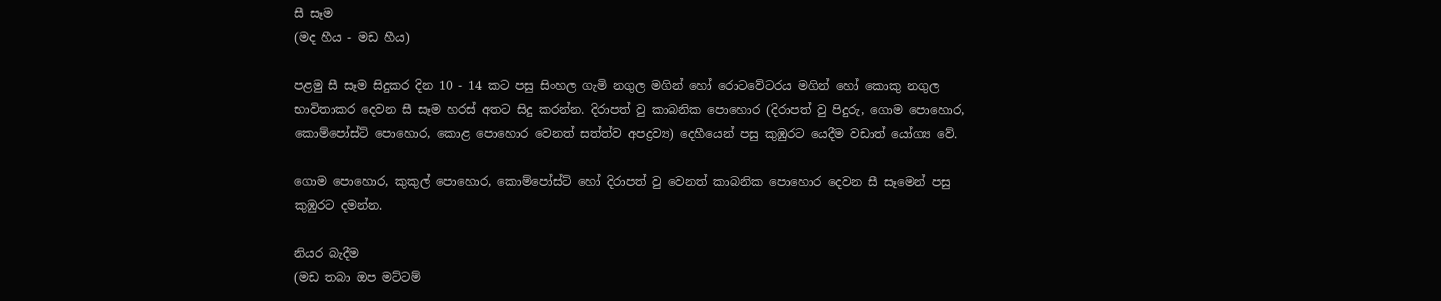සී සෑම
(මද හීය - මඩ හීය)

පළමු සී සෑම සිදුකර දින 10 - 14 කට පසු සිංහල ගැමි නගුල මගින් හෝ රොටවේටරය මගින් හෝ කොකු නගුල භාවිතාකර දෙවන සී සෑම හරස් අතට සිදු කරන්න. දිරාපත් වු කාබනික පොහොර (දිරාපත් වු පිදුරු, ගොම පොහොර, කොම්පෝස්ට් පොහොර, කොළ පො‍හොර වෙනත් සත්ත්ව අපද්‍රව්‍ය) දෙහීයෙන් පසු කුඹුරට යෙදීම වඩාත් යෝග්‍ය වේ.

ගොම පොහොර, කුකුල් පොහොර, කොම්පෝස්ට් හෝ දිරාපත් වු වෙනත් ‍කාබනික පොහොර දෙවන සී සෑමෙන් පසු කුඹුරට දමන්න.

නියර බැදීම
(මඩ තබා ඔප මට්ටම්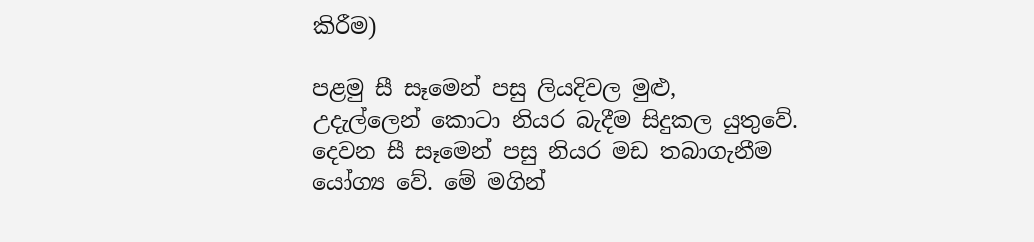කිරීම)

පළමු සී සෑමෙන් පසු ලියදිවල මුළු, උදැල්ලෙන් ‍කොටා නියර බැදීම සිදුකල යුතුවේ. දෙවන සී සෑමෙන් පසු නියර මඩ තබාගැනීම යෝග්‍ය වේ. මේ මගින්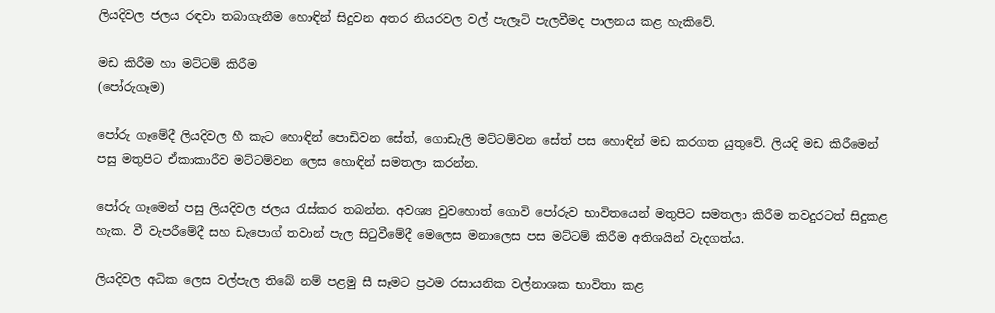ලියදිවල ජලය රඳවා තබාගැනීම හොඳින් සිදුවන අතර නියරවල වල් පැලෑටි පැලවීමද පාලනය කළ හැකිවේ.

මඩ කිරීම හා මට්ටම් කිරීම
(පෝරුගෑම)

පෝරු ගෑමේදී ලියදිවල හී කැට හොඳින් පොඩිවන සේත්, ගොඩැලි මට්ටම්වන සේත් පස හොඳින් මඩ කරගත යුතුවේ. ලියදි මඩ කිරීමෙන් පසු මතුපිට ඒකාකාරීව මට්ටම්වන ලෙස හොඳින් සමතලා කරන්න.

පෝරු ගෑමෙන් පසු ලියදිවල ජලය රැස්කර තබන්න. අවශ්‍ය වුවහොත් ගොවි ‍පෝරුව භාවිතයෙන් මතුපිට සමතලා කිරීම තවදුරටත් සිදුකළ හැක. වී වැපරීමේදී සහ ඩැපොග් තවාන් පැල සිටුවීමේදී මෙලෙස මනාලෙස පස මට්ටම් කිරීම අතිශයින් වැදගත්ය.

ලියදිවල අධික ලෙස වල්පැල තිබේ නම් පළමු සී සෑමට ප්‍රථම රසායනික වල්නාශක භාවිතා කළ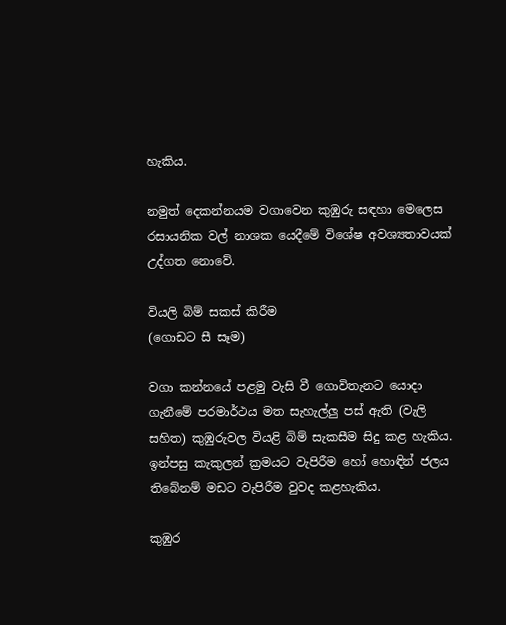හැකිය.

නමුත් දෙකන්නයම වගාවෙන කුඹුරු සඳහා මෙලෙස රසායනික වල් නාශක යෙදීමේ විශේෂ අවශ්‍යතාවයක් උද්ගත නොවේ.

වියලි බිම් සකස් කිරීම
(ගොඩට සී සෑම)

වගා කන්නයේ පළමු වැසි වී ගොවිතැනට යොදා ගැනීමේ පරමාර්ථය මත සැහැල්ලු පස් ඇති (වැලි සහිත) කුඹුරුවල වියළි බිම් සැකසීම සිදු කළ හැකිය. ඉන්පසු කැකුලන් ක්‍රමයට වැපිරීම හෝ හොඳින් ජලය තිබේනම් මඩට වැපිරීම වුවද කළහැකිය.

කුඹුර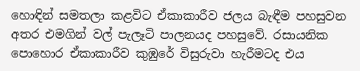හොඳින් සමතලා කළවිට ඒකාකාරීව ජලය බැඳීම පහසුවන අතර එමගින් වල් පැලෑටි පාලනයද පහසුවේ. රසායනික පොහොර ඒකාකාරීව කුඹුරේ විසුරුවා හැරීමටද එය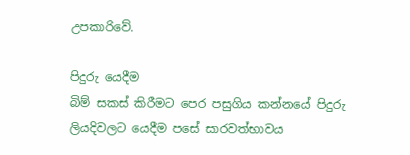උපකාරිවේ.

පිදුරු යෙදීම
බිම් සකස් කිරීමට පෙර පසුගිය කන්නයේ පිදුරු ලියදිවලට යෙදීම පසේ සාරවත්භාවය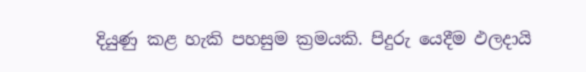දියුණු කළ හැකි පහසුම ක්‍රමයකි. පිදුරු යෙදීම ඵලදායි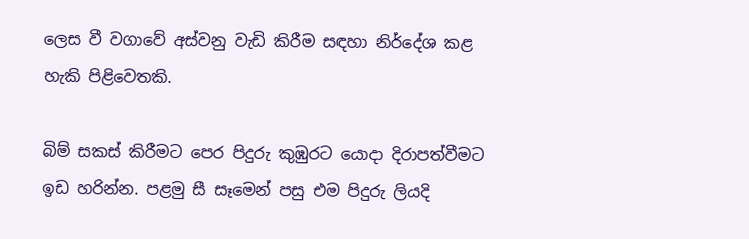ලෙස වී වගාවේ අස්වනු වැඩි කිරීම සඳහා නිර්දේශ කළ හැකි පිළිවෙතකි.

බිම් සකස් කිරීමට පෙර පිදුරු කුඹුරට යොදා දිරාපත්වීමට ඉඩ හරින්න. පළමු සී සෑමෙන් පසු එම පිදුරු ලියදි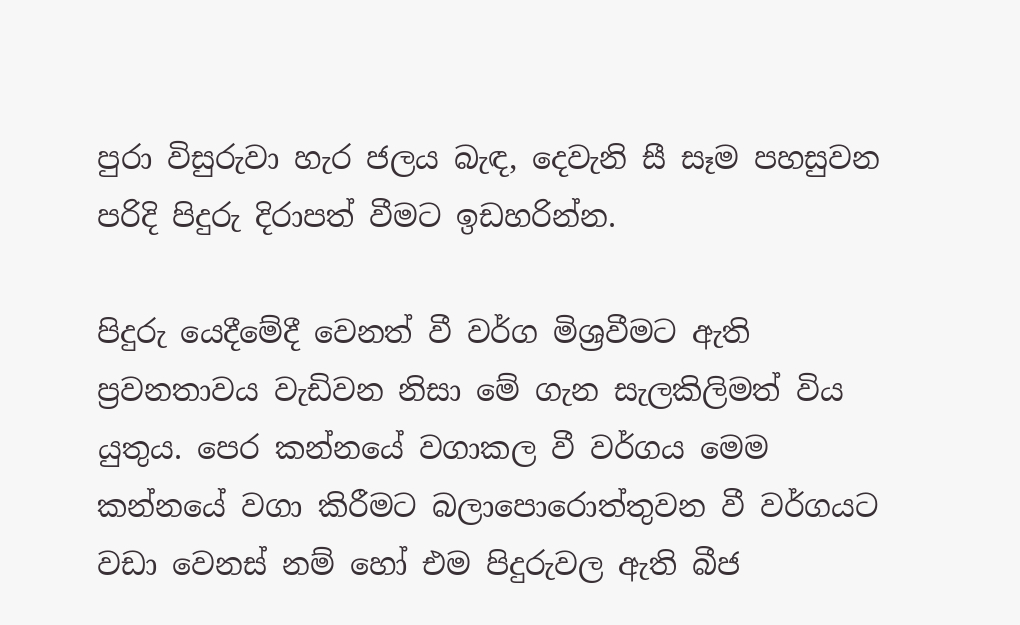පුරා විසුරුවා හැර ජලය බැඳ, දෙවැනි සී සෑම පහසුවන පරිදි පිදුරු දිරාපත් වීමට ‍ඉඩහරින්න.

පිදුරු යෙදීමේදී වෙනත් වී වර්ග මිශ්‍රවීමට ඇති ප්‍රවනතාවය වැඩිවන නිසා මේ ගැන සැලකිලිමත් විය යුතුය. පෙර කන්නයේ වගාකල වී වර්ගය මෙම කන්නයේ වගා කිරීමට බලාපොරොත්තුවන වී වර්ගයට වඩා වෙනස් නම් හෝ එම පිදුරුවල ඇති බීජ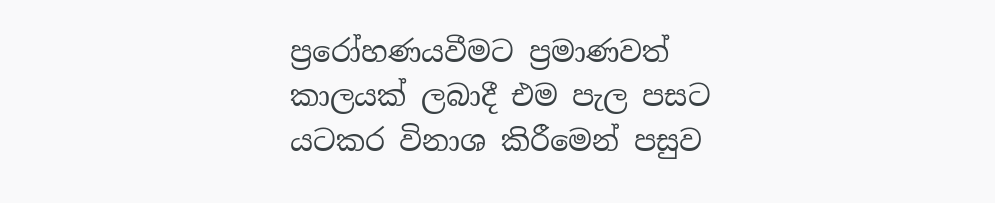ප්‍රරෝහණයවීමට ප්‍රමාණවත් කාලයක් ලබාදී එම පැල පසට යටකර විනාශ කිරීමෙන් පසුව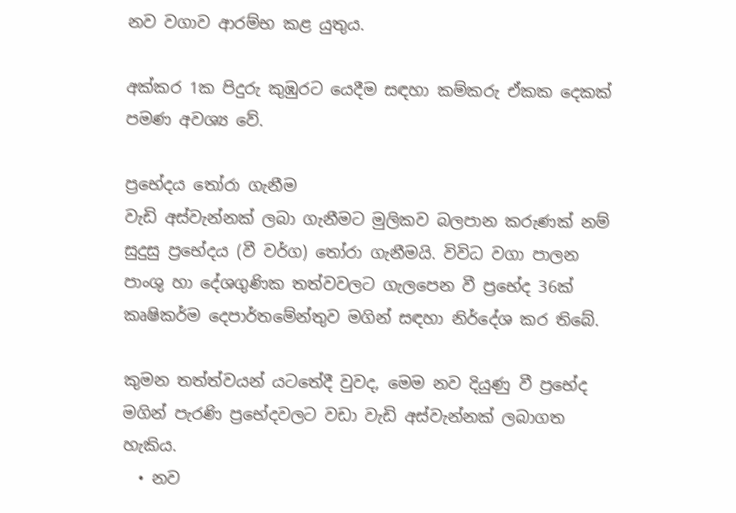නව වගාව ආරම්භ කළ යුතුය.

අක්කර 1ක පිදුරු කුඹුරට යෙදීම සඳහා කම්කරු ඒකක දෙකක් පමණ අවශ්‍ය වේ.

ප්‍රභේදය තෝරා ගැනීම
වැඩි අස්වැන්නක් ලබා ගැනීමට මුලිකව බලපාන කරුණක් නම් සුදුසු ප්‍ර‍භේදය (වී වර්ග) තෝර‍ා ගැනීමයි. විවිධ වගා පාලන පාංශු හා දේශගුණික තත්වවලට ගැලපෙන වී ප්‍රභේද 36ක් කෘෂිකර්ම දෙපාර්තමේන්තුව මගින් සඳහා නිර්දේශ කර තිබේ.

කුමන තත්ත්වයන් යටතේදී වුවද, මෙම නව දියුණු වී ප්‍රභේද මගින් පැරණි ප්‍රභේදවලට වඩා වැඩි අස්වැන්නක් ලබාගත හැකිය.
  • නව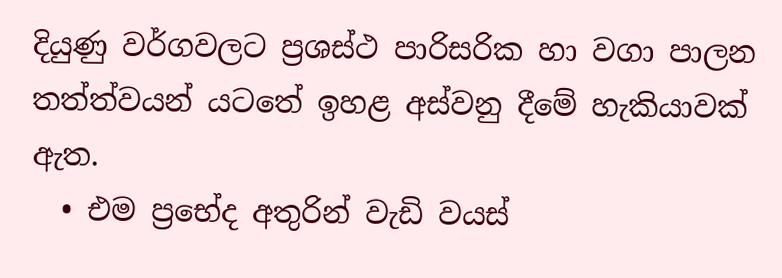දියුණු වර්ගවලට ප්‍රශස්ථ පාරිසරික හා වගා පාලන තත්ත්වයන් යටතේ ඉහළ අස්වනු දීමේ හැකියාවක් ඇත.
  • එම ප්‍රභේද අතුරින් වැඩි වයස්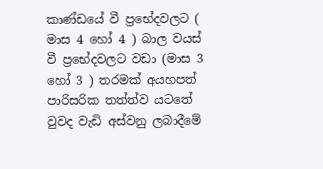කාණ්ඩයේ වී ප්‍රභේදවලට ( මාස 4 හෝ 4 ) බාල වයස් වී ප්‍රභේදවලට වඩා (මාස 3 හෝ 3 ) තරමක් අයහපත් පාරිසරික තත්ත්ව යට‍‍තේ වුවද වැඩි අස්වනු ලබාදීමේ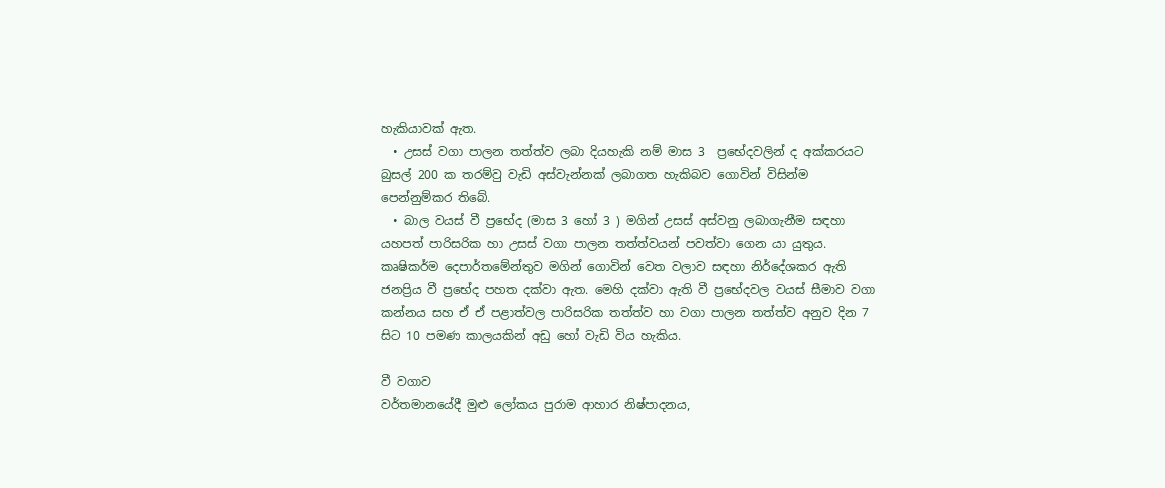හැකියාවක් ඇත.
  • උසස් වගා පාලන තත්ත්ව ලබා දියහැකි නම් මාස 3  ප්‍රභේදවලින් ද අක්කරයට බුසල් 200 ක තරම්වු වැඩි අස්වැන්නක් ලබාගත හැකිබව ගොවින් විසින්ම පෙන්නුම්කර ති‍බේ.
  • බාල වයස් වී ප්‍රභේද (මාස 3 හෝ 3 ) මගින් උසස් අස්වනු ලබාගැනීම සඳහා යහපත් පාරිසරික හා උසස් වගා පාලන තත්ත්වයන් පවත්වා ගෙන යා යුතුය.
කෘෂිකර්ම දෙපාර්තමේන්තුව මගින් ගොවින් වෙත වලාව සඳහා නිර්දේශකර ඇති ජනප්‍රිය වී ප්‍රභේද පහත දක්වා ඇත. මෙහි දක්වා ඇති වී ප්‍රභේදවල වයස් සීමාව වගා කන්නය සහ ඒ ඒ පළාත්වල පාරිසරික තත්ත්ව හා වගා පාලන තත්ත්ව අනුව දින 7 සිට 10 පමණ කාලයකින් අඩු හෝ වැඩි විය හැකිය.

වී වගාව
වර්තමානයේදී මුළු ලෝකය පුරාම ආහාර නිෂ්පාදනය,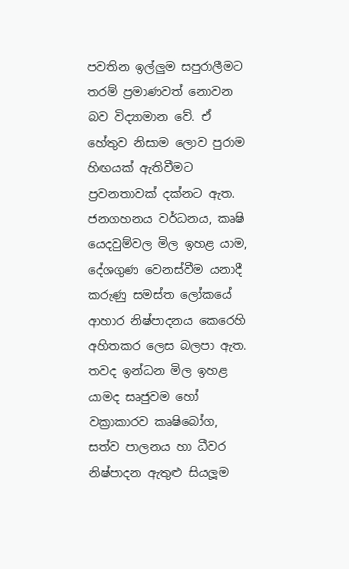පවතින ඉල්ලුම සපුරාලීමට තරම් ප්‍රමාණවත් නොවන බව විද්‍යාමාන වේ. ඒ හේතුව නිසාම ලොව පුරාම හිඟයක් ඇතිවීමට ප්‍රවනතාවක් දක්නට ඇත. ජනගහනය වර්ධනය, කෘෂි යෙදවුම්වල මිල ඉහළ යාම, දේශගුණ වෙනස්වීම යනාදී කරුණු සමස්ත ලෝකයේ ආහාර නිෂ්පාදනය කෙරෙහි අහිතකර ලෙස බලපා ඇත. තවද ඉන්ධන මිල ඉහළ යාමද සෘජුවම හෝ වක්‍රාකාරව කෘෂිබෝග, සත්ව පාලනය හා ධීවර නිෂ්පාදන ඇතුළු සියලූම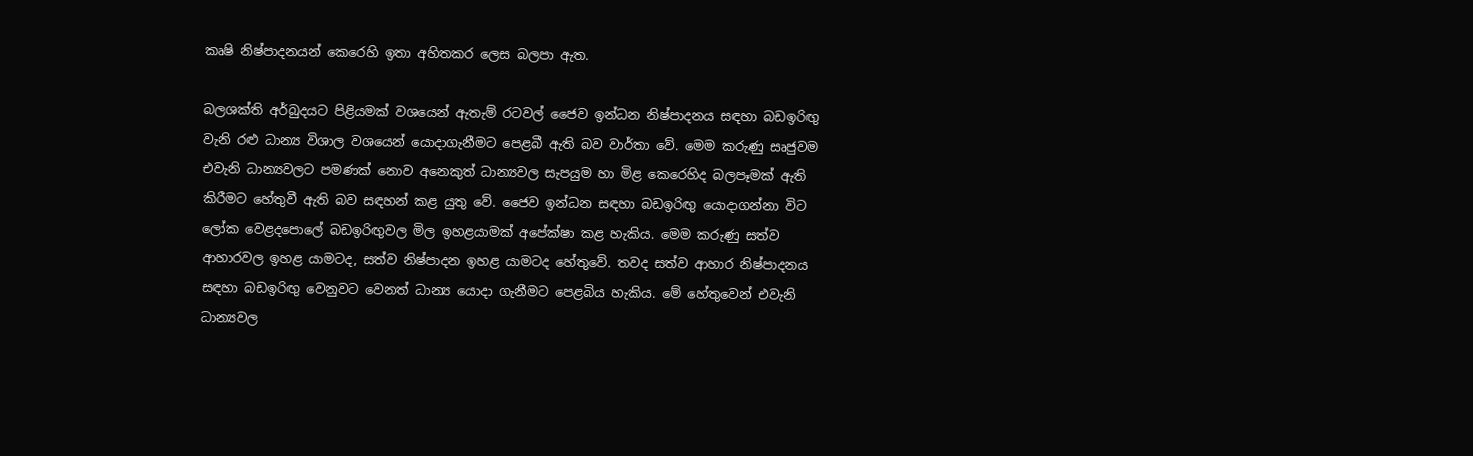කෘෂි නිෂ්පාදනයන් කෙරෙහි ඉතා අහිතකර ලෙස බලපා ඇත.

බලශක්ති අර්බුදයට පිළියමක් වශයෙන් ඇතැම් රටවල් ජෛව ඉන්ධන නිෂ්පාදනය සඳහා බඩඉරිඟු වැනි රළු ධාන්‍ය විශාල වශයෙන් යොදාගැනීමට පෙළබී ඇති බව වාර්තා වේ. මෙම කරුණු සෘජුවම එවැනි ධාන්‍යවලට පමණක් නොව අනෙකුත් ධාන්‍යවල සැපයුම හා මිළ කෙරෙහිද බලපෑමක් ඇති කිරීමට හේතුවී ඇති බව සඳහන් කළ යුතු වේ. ජෛව ඉන්ධන සඳහා බඩඉරිඟු යොදාගන්නා විට ලෝක වෙළදපොලේ බඩඉරිඟුවල මිල ඉහළයාමක් අපේක්ෂා කළ හැකිය. මෙම කරුණු සත්ව ආහාරවල ඉහළ යාමටද, සත්ව නිෂ්පාදන ඉහළ යාමටද හේතුවේ. තවද සත්ව ආහාර නිෂ්පාදනය සඳහා බඩඉරිඟු වෙනුවට වෙනත් ධාන්‍ය යොදා ගැනීමට පෙළබිය හැකිය. මේ හේතුවෙන් එවැනි ධාන්‍යවල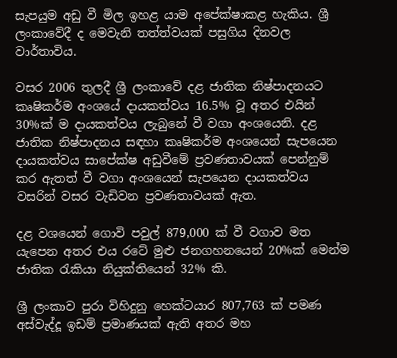සැපයුම අඩු වී මිල ඉහළ යාම අපේක්ෂාකළ හැකිය. ශ්‍රී ලංකාවේදී ද මෙවැනි තත්ත්වයක් පසුගිය දිනවල වාර්තාවිය.

වසර 2006 තුලදී ශ්‍රී ලංකාවේ දළ ජාතික නිෂ්පාදනයට කෘෂිකර්ම අංශයේ දායකත්වය 16.5% වූ අතර එයින් 30%ක් ම දායකත්වය ලැබුනේ වී වගා අංශයෙනි. දළ ජාතික නිෂ්පාදනය සඳහා කෘෂිකර්ම අංශයෙන් සැපයෙන දායකත්වය සාපේක්ෂ අඩුවීමේ ප්‍රවණතාවයක් පෙන්නුම් කර ඇතත් වී වගා අංශයෙන් සැපයෙන දායකත්වය වසරින් වසර වැඩිවන ප්‍රවණතාවයක් ඇත.

දළ වශයෙන් ගොවි පවුල් 879,000 ක් වී වගාව මත යැපෙන අතර එය රටේ මුළු ජනගහනයෙන් 20%ක් මෙන්ම ජාතික රැකියා නියුක්තියෙන් 32% කි.

ශ්‍රී ලංකාව පුරා විහිදුනු හෙක්ටයාර 807,763 ක් පමණ අස්වැද්දූ ඉඩම් ප්‍රමාණයක් ඇති අතර මහ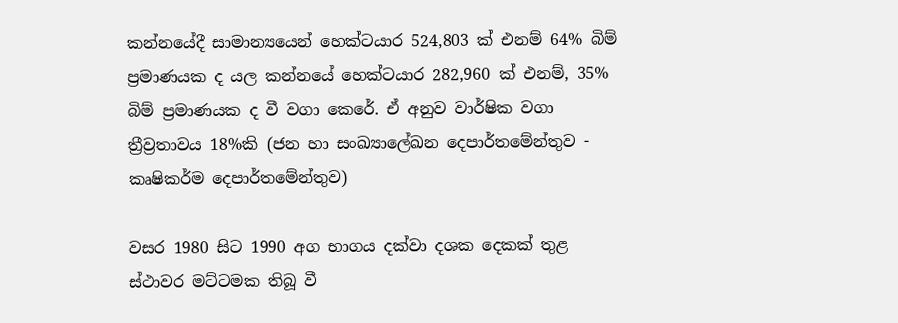කන්නයේදී සාමාන්‍යයෙන් හෙක්ටයාර 524,803 ක් එනම් 64% බිම් ප්‍රමාණයක ද යල කන්නයේ හෙක්ටයාර 282,960 ක් එනම්, 35% බිම් ප්‍රමාණයක ද වී වගා කෙරේ. ඒ අනුව වාර්ෂික වගා ත්‍රීව්‍රතාවය 18%කි (ජන හා සංඛ්‍යාලේඛන දෙපාර්තමේන්තුව - කෘෂිකර්ම දෙපාර්තමේන්තුව)

වසර 1980 සිට 1990 අග භාගය දක්වා දශක දෙකක් තුළ ස්ථාවර මට්ටමක තිබූ වී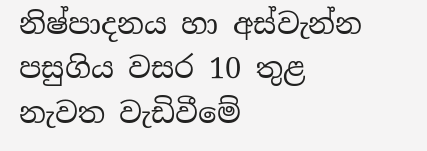නිෂ්පාදනය හා අස්වැන්න පසුගිය වසර 10 තුළ නැවත වැඩිවීමේ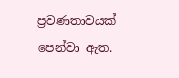ප්‍රවණතාවයක් පෙන්වා ඇත.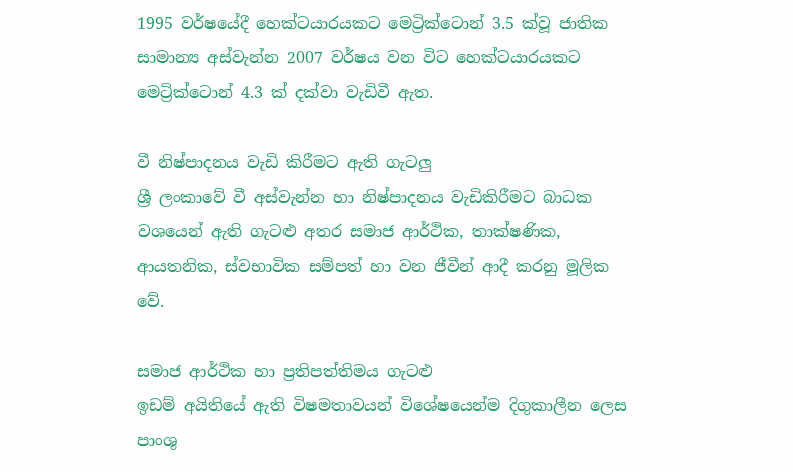1995 වර්ෂයේදී හෙක්ටයාරයකට මෙට්‍රික්ටොන් 3.5 ක්වූ ජාතික සාමාන්‍ය අස්වැන්න 2007 වර්ෂය වන විට හෙක්ටයාරයකට මෙට්‍රික්ටොන් 4.3 ක් දක්වා වැඩිවී ඇත.

වී නිෂ්පාදනය වැඩි කිරීමට ඇති ගැටලු
ශ්‍රී ලංකාවේ වී අස්වැන්න හා නිෂ්පාදනය වැඩිකිරීමට බාධක වශයෙන් ඇති ගැටළු අතර සමාජ ආර්ථික, තාක්ෂණික, ආයතනික, ස්වභාවික සම්පත් හා වන ජීවීන් ආදී කරනු මූලික වේ.

සමාජ ආර්ථික හා ප්‍රතිපත්තිමය ගැටළු
ඉඩම් අයිතියේ ඇති විෂමතාවයන් විශේෂයෙන්ම දිගුකාලීන ලෙස පාංශු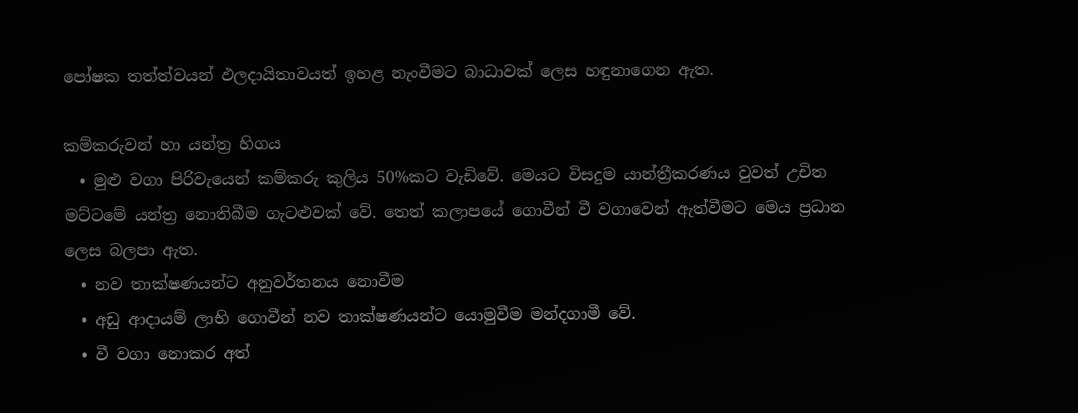පෝෂක තත්ත්වයන් ඵලදායිතාවයත් ඉහළ නැංවීමට බාධාවක් ලෙස හඳුනාගෙන ඇත.

කම්කරුවන් හා යන්ත්‍ර හිගය
  • මුළු වගා පිරිවැයෙන් කම්කරු කුලිය 50%කට වැඩිවේ. මෙයට විසදුම යාන්ත්‍රීකරණය වුවත් උචිත මට්ටමේ යන්ත්‍ර නොතිබීම ගැටළුවක් වේ. තෙත් කලාපයේ ගොවීන් වී වගාවෙන් ඇත්වීමට මෙය ප්‍රධාන ලෙස බලපා ඇත.
  • නව තාක්ෂණයන්ට අනුවර්තනය නොවීම
  • අඩු ආදායම් ලාභි ගොවීන් නව තාක්ෂණයන්ට යොමුවීම මන්දගාමී වේ.
  • වී වගා නොකර අත්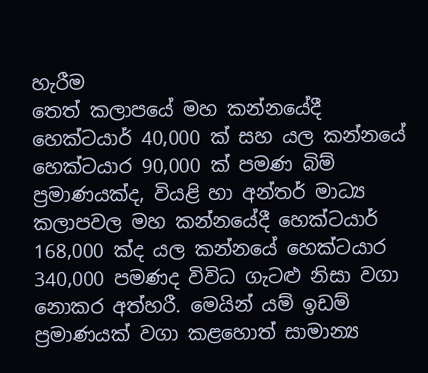හැරීම
තෙත් කලාපයේ මහ කන්නයේදී හෙක්ටයාර් 40,000 ක් සහ යල කන්නයේ හෙක්ටයාර 90,000 ක් පමණ බිම් ප්‍රමාණයක්ද, වියළි හා අන්තර් මාධ්‍ය කලාපවල මහ කන්නයේදී හෙක්ටයාර් 168,000 ක්ද යල කන්නයේ හෙක්ටයාර 340,000 පමණද විවිධ ගැටළු නිසා වගා නොකර අත්හරී. මෙයින් යම් ඉඩම් ප්‍රමාණයක් වගා කළහොත් සාමාන්‍ය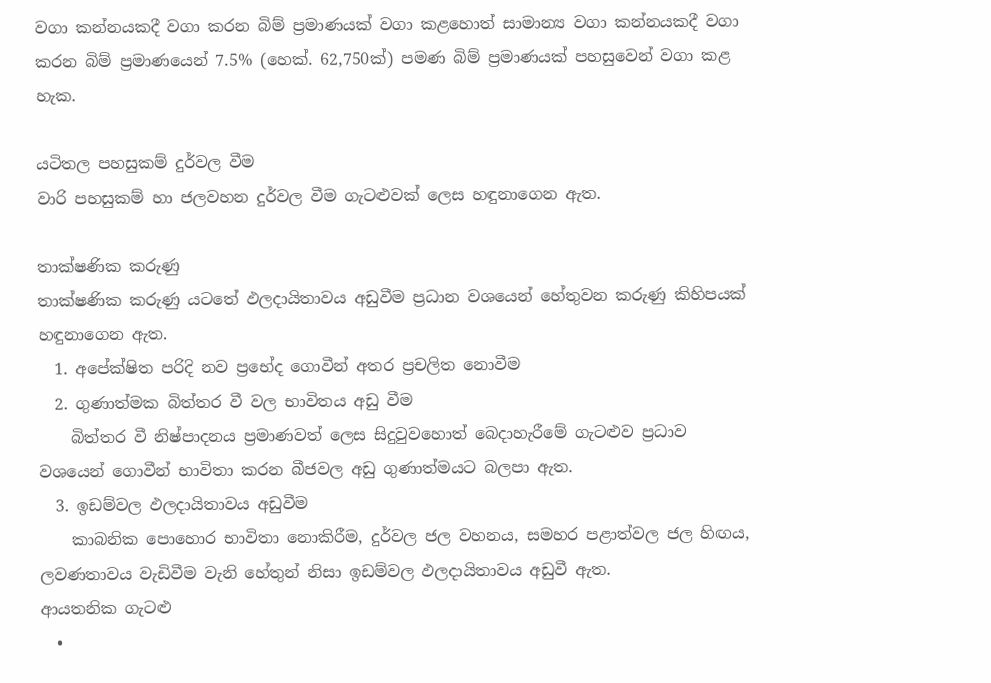වගා කන්නයකදී වගා කරන බිම් ප්‍රමාණයක් වගා කළහොත් සාමාන්‍ය වගා කන්නයකදී වගා කරන බිම් ප්‍රමාණයෙන් 7.5% (හෙක්. 62,750ක්) පමණ බිම් ප්‍රමාණයක් පහසුවෙන් වගා කළ හැක.

යටිතල පහසුකම් දුර්වල වීම
වාරි පහසුකම් හා ජලවහන දුර්වල වීම ගැටළුවක් ලෙස හඳුනාගෙන ඇත.

තාක්ෂණික කරුණු
තාක්ෂණික කරුණු යටතේ ඵලදායිතාවය අඩුවීම ප්‍රධාන වශයෙන් හේතුවන කරුණු කිහිපයක් හඳුනාගෙන ඇත.
  1. අපේක්ෂිත පරිදි නව ප්‍රභේද ගොවීන් අතර ප්‍රචලිත නොවීම
  2. ගුණාත්මක බිත්තර වී වල භාවිතය අඩු වීම
    බිත්තර වී නිෂ්පාදනය ප්‍රමාණවත් ලෙස සිදුවුවහොත් බෙදාහැරීමේ ගැටළුව ප්‍රධාව වශයෙන් ගොවීන් භාවිතා කරන බීජවල අඩු ගුණාත්මයට බලපා ඇත.
  3. ඉඩම්වල ඵලදායිතාවය අඩුවීම
    කාබනික පොහොර භාවිතා නොකිරීම, දුර්වල ජල වහනය, සමහර පළාත්වල ජල හිඟය, ලවණතාවය වැඩිවීම වැනි හේතුන් නිසා ඉඩම්වල ඵලදායිතාවය අඩුවී ඇත.
ආයතනික ගැටළු
  •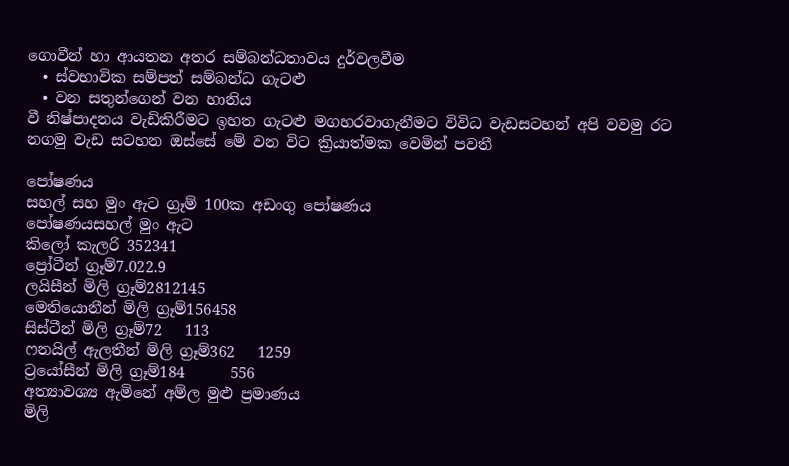ගොවීන් හා ආයතන අතර සම්බන්ධතාවය දුර්වලවීම
  • ස්වභාවික සම්පත් සම්බන්ධ ගැටළු
  • වන සතුන්ගෙන් වන හානිය
වී නිෂ්පාදනය වැඩිකිරීමට ඉහත ගැටළු මගහරවාගැනීමට විවිධ වැඩසටහන් අපි වවමු රට නගමු වැඩ සටහන ඔස්සේ මේ වන විට ක්‍රියාත්මක වෙමින් පවතී

පෝෂණය
සහල් සහ මුං ඇට ග්‍රෑම් 100ක අඩංගු පෝෂණය
පෝෂණයසහල් මුං ඇට
කිලෝ කැලරි 352341
ප්‍රෝටීන් ග්‍රෑම්7.022.9
ලයිසීන් මිලි ග්‍රෑම්2812145
මෙතියොනීන් මිලි ග්‍රෑම්156458
සිස්ටීන් මිලි ග්‍රෑම්72   113
ෆනයිල් ඇලතීන් මිලි ග්‍රෑම්362   1259
ට්‍රයෝසීන් මිලි ග්‍රෑම්184      556
අත්‍යාවශ්‍ය ඇමිනේ අම්ල මුළු ප්‍රමාණය
මිලි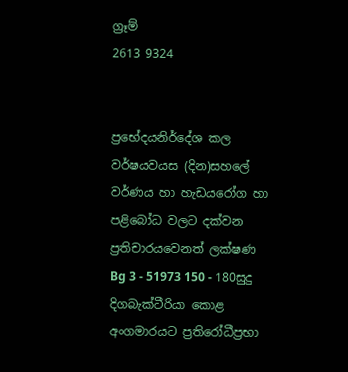ග්‍රෑම්
2613 9324


ප්‍රභේදයනිර්දේශ කල වර්ෂයවයස (දින)සහලේ වර්ණය හා හැඩයරෝග හා පළිබෝධ වලට දක්වන ප්‍රතිචාරයවෙනත් ලක්ෂණ
Bg 3 - 51973 150 - 180සුදු දිගබැක්ටීරියා කොළ අංගමාරයට ප්‍රතිරෝධීප්‍රභා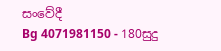සංවේදී
Bg 4071981150 - 180සුදු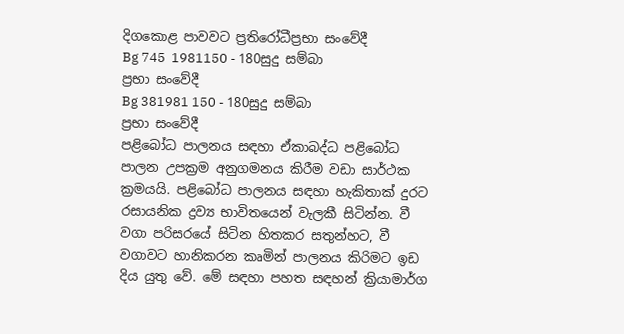දිගකොළ පාවවට ප්‍රතිරෝධීප්‍රභා සංවේදී
Bg 745  1981150 - 180සුදු සම්බා
ප්‍රභා සංවේදී
Bg 381981 150 - 180සුදු සම්බා
ප්‍රභා සංවේදී
පළිබෝධ පාලනය සඳහා ඒකාබද්ධ පළිබෝධ පාලන උපක්‍රම අනුගමනය කිරීම වඩා සාර්ථක ක්‍රමයයි. පළිබෝධ පාලනය සඳහා හැකිතාක් දුරට රසායනික ද්‍රව්‍ය භාවිතයෙන් වැලකී සිටින්න. වී වගා පරිසරයේ සිටින හිතකර සතුන්හට, වී වගාවට හානිකරන කෘමින් පාලනය කිරිමට ඉඩ දිය යුතු වේ. මේ සඳහා පහත සඳහන් ක්‍රියාමාර්ග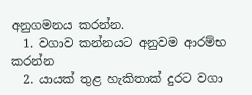අනුගමනය කරන්න.
  1. වගාව කන්නයට අනුවම ආරම්භ කරන්න
  2. යායක් තුළ හැකිතාක් දුරට වගා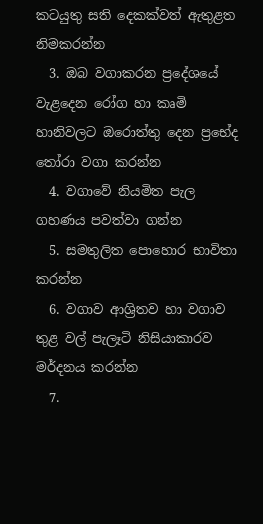කටයුතු සති දෙකක්වත් ඇතුළත නිමකරන්න
  3. ඔබ වගාකරන ප්‍රදේශයේ වැළදෙන රෝග හා කෘමි හානිවලට ඔරොත්තු දෙන ප්‍රභේද තෝරා වගා කරන්න
  4. වගාවේ නියමිත පැල ගහණය පවත්වා ගන්න
  5. සමතුලිත පොහොර භාවිතා කරන්න
  6. වගාව ආශ්‍රිතව හා වගාව තුළ වල් පැලෑටි නිසියාකාරව මර්දනය කරන්න
  7.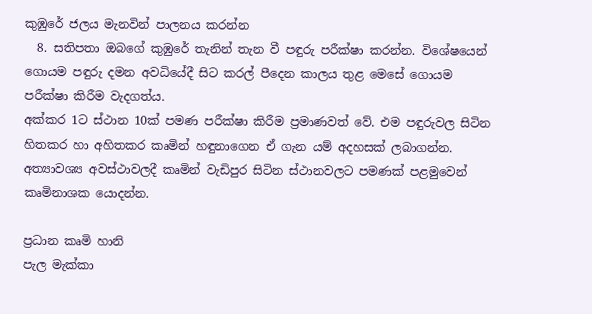කුඹුරේ ජලය මැනවින් පාලනය කරන්න
  8. සතිපතා ඔබගේ කුඹුරේ තැනින් තැන වී පඳුරු පරීක්ෂා කරන්න. විශේෂයෙන් ගොයම පඳුරු දමන අවධියේදී සිට කරල් පීදෙන කාලය තුළ මෙසේ ගොයම පරීක්ෂා කිරීම වැදගත්ය.
අක්කර 1ට ස්ථාන 10ක් පමණ පරීක්ෂා කිරීම ප්‍රමාණවත් වේ. එම පඳුරුවල සිටින හිතකර හා අහිතකර කෘමින් හඳුනාගෙන ඒ ගැන යම් අදහසක් ලබාගන්න. අත්‍යාවශ්‍ය අවස්ථාවලදී කෘමින් වැඩිපුර සිටින ස්ථානවලට පමණක් පළමුවෙන් කෘමිනාශක යොදන්න.

ප්‍රධාන කෘමි හානි
පැල මැක්කා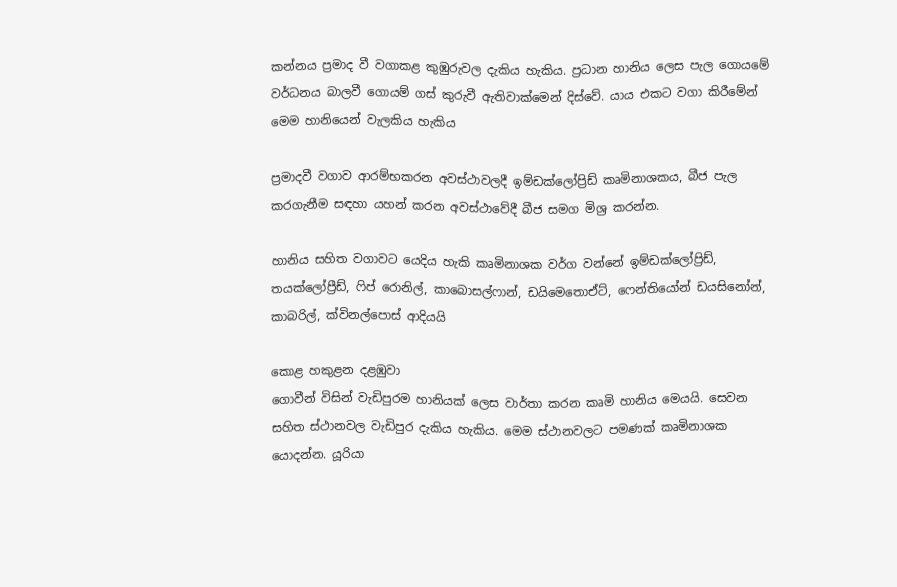කන්නය ප්‍රමාද වී වගාකළ කුඹුරුවල දැකිය හැකිය. ප්‍රධාන හානිය ලෙස පැල ගොයමේ වර්ධනය බාලවී ගොයම් ගස් කුරුවී ඇතිවාක්මෙන් දිස්වේ. යාය එකට වගා කිරීමේන් මෙම හානියෙන් වැලකිය හැකිය

ප්‍රමාදවී වගාව ආරම්භකරන අවස්ථා‍වලදී ඉම්ඩක්ලෝප්‍රිඩ් කෘමිනාශකය, බීජ පැල කරගැනීම සඳහා යහන් කරන අවස්ථාවේදී බීජ සමග මිශ්‍ර කරන්න.

හානිය සහිත වගාවට යෙදිය හැකි කෘමිනාශක වර්ග වන්නේ ඉම්ඩක්ලෝප්‍රිඩ්, තයක්ලෝප්‍රීඩ්, ෆිප් රොනිල්, කාබොසල්ෆාන්, ඩයිමෙතොඒට්, ෆෙන්තියෝන් ඩයසිනෝන්, කාබරිල්, ක්විනල්පොස් ආදියයි

කොළ හකුළන දළඹුවා
ගොවීන් විසින් වැඩිපුරම හානියක් ලෙස වාර්තා කරන කෘමි හානිය මෙයයි. සෙවන සහිත ස්ථානවල වැඩිපුර දැකිය හැකිය. මෙම ස්ථානවලට පමණක් කෘමිනාශක යොදන්න. යූරියා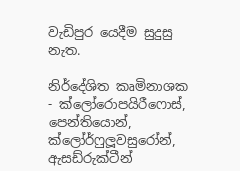වැඩිපුර යෙදීම සුදුසු නැත.

නිර්දේශිත කෘමිනාශක - ක්ලෝරොපයිරීෆොස්, පෙන්තියොන්, ක්ලෝර්ෆුලූවසුරෝන්, ඇසඩ්රුක්ටීන්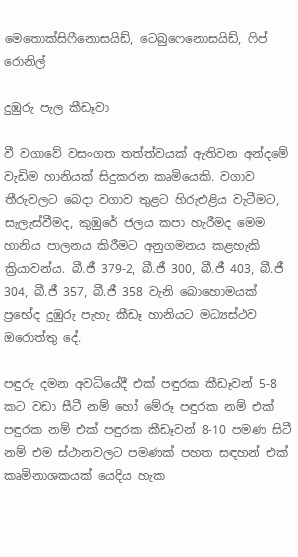මෙතොක්සිෆීනොසයිඩ්, ටෙබුෆෙනොසයිඩ්, ෆිප් රොනිල්

දුඹුරු පැල කීඩෑවා

වී වගාවේ වසංගත තත්ත්වයක් ඇතිවන අන්දමේ වැඩිම හානියක් සිදුකරන කෘමියෙකි. වගාව තීරුවලට බෙදා වගාව තුළට හිරුඑළිය වැටීමට, සැලැස්වීමද, කුඹුරේ ජලය කපා හැරීමද මෙම හානිය පාලනය කිරීමට අනුගමනය කළහැකි ක්‍රියාවන්ය. බී.ජී 379-2, බී.ජී 300, බී.ජී 403, බී.ජී 304, බී.ජී 357, බී.ජී 358 වැනි බොහොමයක් ප්‍රභේද දුඹුරු පැහැ කීඩෑ හානියට මධ්‍යස්ථව ඔරොත්තු දේ.

පඳුරු දමන අවධියේදී එක් පඳුරක කීඩෑවන් 5-8 කට වඩා සීටී නම් හෝ මේරූ පඳුරක නම් එක් පඳුරක නම් එක් පඳුරක කීඩෑවන් 8-10 පමණ සිටී නම් එම ස්ථාන‍වලට පමණක් පහත සඳහන් එක් කෘමිනාශකයක් යෙදිය හැක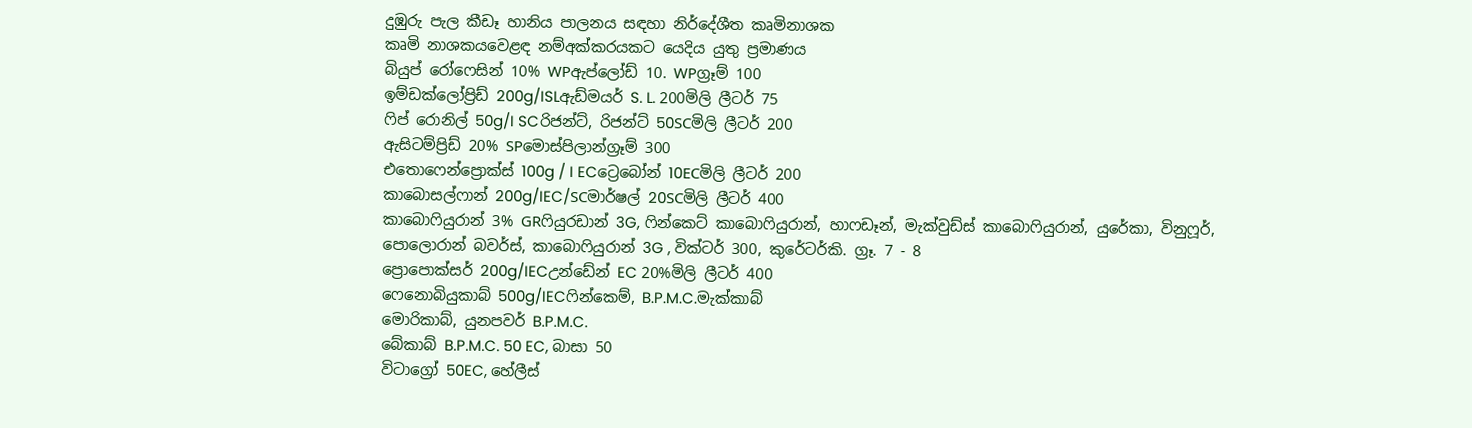දුඹුරු පැල කීඩෑ හානිය පාලනය සඳහා නිර්දේශීත කෘමිනාශක
කෘමි නාශකයවෙළඳ නම්අක්කරයකට යෙදිය යුතු ප්‍රමාණය
බියු‍ප් රෝෆෙසින් 10% WPඇප්ලෝඩ් 10. WPග්‍රෑම් 100
ඉම්ඩක්ලෝප්‍රිඩ් 200g/ISLඇඩ්මයර් S. L. 200මිලි ලීටර් 75
ෆිප් රොනිල් 50g/I SCරිජන්ට්, රිජන්ට් 50SCමිලි ලීටර් 200
ඇසිටම්ප්‍රිඩ් 20% SPමොස්පිලාන්ග්‍රෑම් 300
එතොෆෙන්ප්‍රොක්ස් 100g / I ECට්‍රෙබෝන් 10ECමිලි ලීටර් 200
කාබොසල්ෆාන් 200g/IEC/SCමාර්ෂල් 20SCමිලි ලීටර් 400
කාබොෆියුරාන් 3% GRෆියුරඩාන් 3G, ෆින්කෙට් කාබොෆියුරාන්, හාෆඩෑන්, මැක්වුඩ්ස් කාබොෆියුරාන්, යුරේකා, විනුෆූර්, පොලොරාන් බවර්ස්, කාබොෆියුරාන් 3G , වික්ටර් 300, කුරේටර්කි. ග්‍රෑ. 7 - 8
ප්‍රොපොක්සර් 200g/IECඋන්ඩේන් EC 20%මිලි ලීටර් 400
ෆෙනොබියුකාබ් 500g/IECෆින්කෙම්, B.P.M.C.මැක්කාබ්
මොරිකාබ්, යුනපවර් B.P.M.C.
බේකාබ් B.P.M.C. 50 EC, බාසා 50
විටාග්‍රෝ 50EC, හේලීස්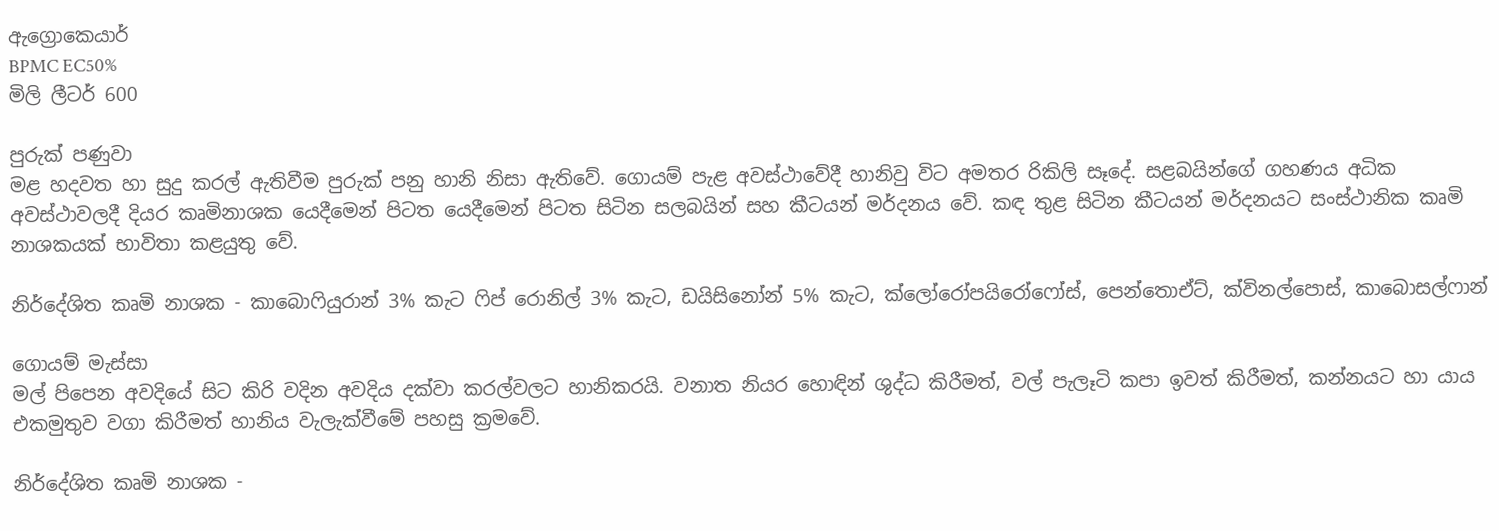ඇග්‍රොකෙයාර්
BPMC EC50%
මිලි ලීටර් 600

පුරුක් පණුවා
මළ හදවත හා සුදු කරල් ඇතිවීම පුරුක් පනු හානි නිසා ඇතිවේ. ගොයම් පැළ අවස්ථාවේදී හානිවු විට අමතර රිකිලි සෑදේ. සළබයින්ගේ ගහණය අධික අවස්ථාවලදී දියර කෘමිනාශක යෙදීමෙන් පිටත යෙදීමෙන් පිටත සිටින සලබයින් සහ කීටයන් මර්දනය වේ. කඳ තුළ සිටින කීටයන් මර්දනයට සංස්ථානික කෘමි නාශකයක් භාවිතා කළයුතු වේ.

නිර්දේශිත කෘමි නාශක - කාබොෆියුරාන් 3% කැට ෆිප් රොනිල් 3% කැට, ඩයිසිනෝන් 5% කැට, ක්ලෝරෝපයිරෝෆෝස්, පෙන්තොඒට්, ක්විනල්පොස්, කාබොසල්ෆාන්

ගොයම් මැස්සා
මල් පිපෙන අවදියේ සිට කිරි වදින අවදිය දක්වා කරල්වලට හානිකරයි. වනාත නියර හොඳින් ශුද්ධ කිරීමත්, වල් පැලෑටි කපා ඉවත් කිරීමත්, කන්නයට හා යාය එකමුතුව වගා කිරීමත් හානිය වැලැක්වීමේ පහසු ක්‍රමවේ.

නිර්දේශිත කෘමි නාශක -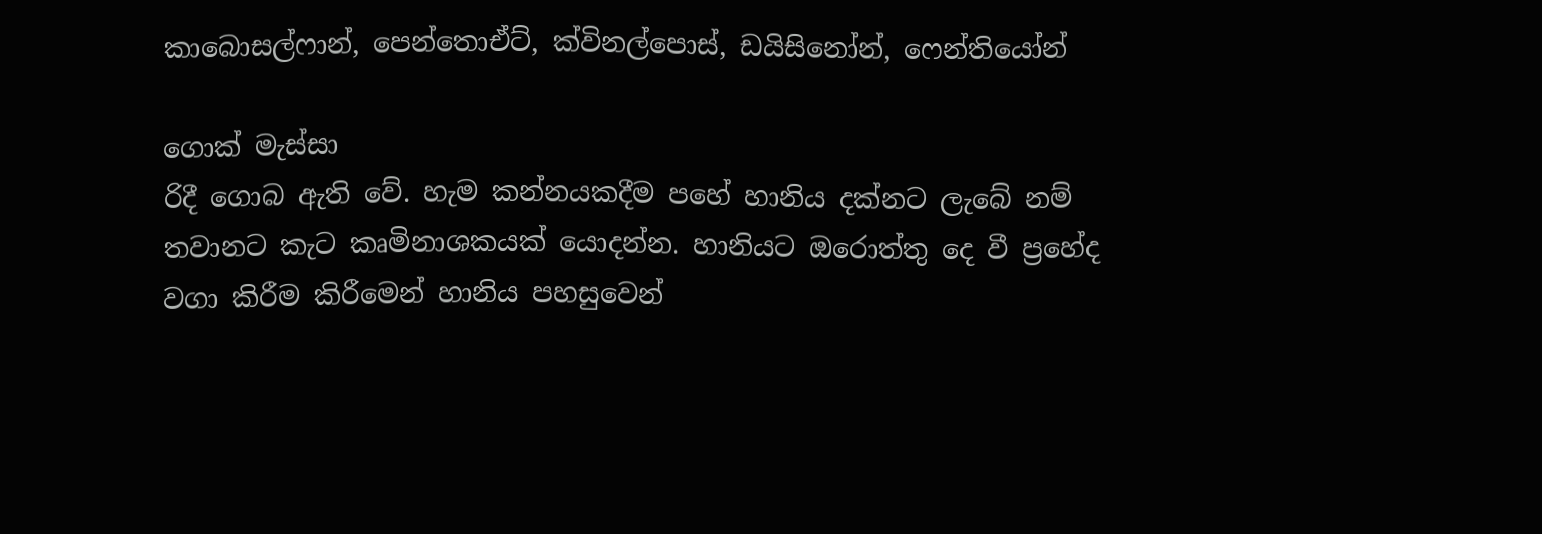කාබොසල්ෆාන්, පෙන්තොඒට්, ක්විනල්පොස්, ඩයි‍සිනෝන්, ෆෙන්තියෝන්

ගොක් මැස්සා
රිදී ගොබ ඇති වේ. හැම කන්නයකදීම පහේ හානිය දක්නට ලැබේ නම් තවානට කැට කෘමිනාශකයක් යොදන්න. හානියට ඔරොත්තු දෙ වී ප්‍රහේද වගා කිරීම කිරීමෙන් හානිය පහසුවෙන්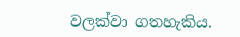වලක්වා ගතහැකිය.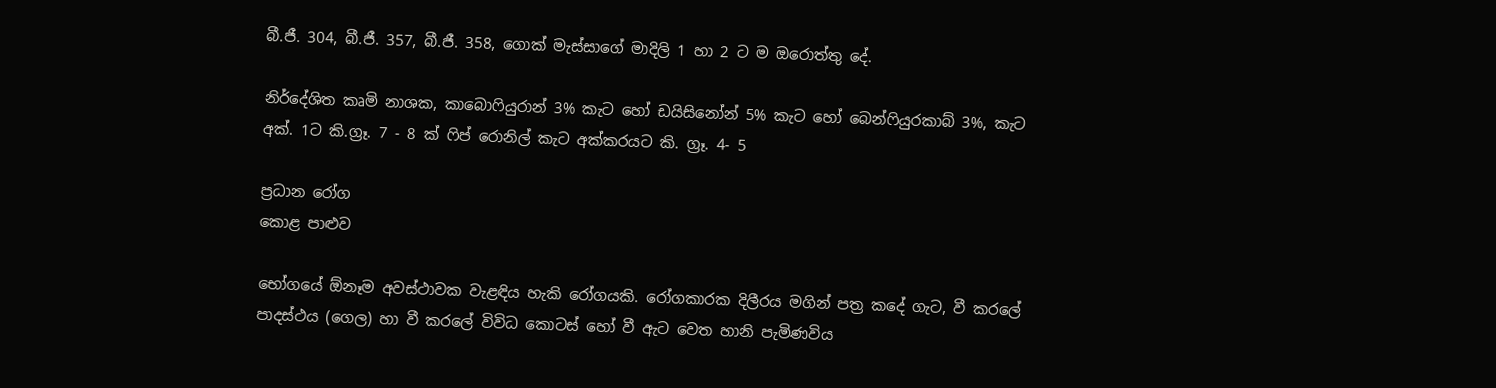බී.ජී. 304, බී.ජී. 357, බී.ජී. 358, ගොක් මැස්සාගේ මාදිලි 1 හා 2 ට ම ඔරොත්තු දේ.

නිර්දේශිත කෘමි නාශක, ක‍ා‍බොෆියුරාන් 3% කැට හෝ ඩයිසිනෝන් 5% කැට හෝ බෙන්ෆියුරකාබ් 3%, කැට අක්. 1ට කි.ග්‍රෑ. 7 - 8 ක් ෆිප් රොනිල් කැට අක්කරයට කි. ග්‍රෑ. 4- 5

ප්‍රධාන රෝග‍
කොළ පාළුව

භෝගයේ ඕනෑම අවස්ථාවක වැළඳිය හැකි රෝගයකි. රෝගකාරක දිලීරය මගින් පත්‍ර කදේ ගැට, වී කරලේ පාදස්ථය (ගෙල) හා වී කරලේ විවිධ කොටස් හෝ වී ඇට වෙත හානි ‍පැමිණවිය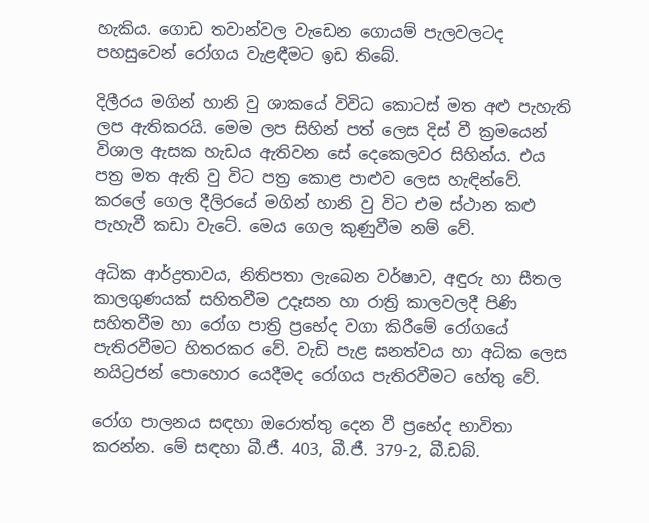හැකිය. ගොඩ තවාන්වල වැඩෙන ගොයම් පැලවලටද පහසුවෙන් රෝගය වැළඳීමට ඉඩ තිබේ.

දිලීරය මගින් හානි වු ශාකයේ විවිධ කොටස් මත අළු පැහැති ලප ඇතිකරයි. මෙම ලප සිහින් පත් ලෙස දිස් වී ක්‍රමයෙන් විශාල ඇසක හැඩය ඇතිවන සේ දෙකෙලවර සිහින්ය. එය පත්‍ර මත ඇති වු විට පත්‍ර කොළ පාළුව ලෙස හැඳින්වේ. කරලේ ගෙල දීලිරයේ මගින් හානි වු විට එම ස්ථාන කළු පැහැවී කඩා වැටේ. මෙය ගෙල කුණුවීම නම් වේ.

අධික ආර්ද්‍රතාවය, නිතිපතා ලැබෙන වර්ෂාව, අඳුරු හා සීතල කාලගුණයක් සහිතවීම උදෑසන හා රාත්‍රි කාලවලදී පිණි සහිතවීම හා රෝග පාත්‍රි ප්‍රභේද වගා කිරීමේ රෝගයේ පැතිරවීමට හිතරකර වේ. වැඩි පැළ ඝනත්වය හා අධික ලෙස නයිට්‍රජන් පොහොර යෙදීමද රෝගය පැතිරවීමට හේතු වේ.

රෝග පාලනය සඳහා ඔරොත්තු දෙන වී ප්‍රභේද භාවිතා කරන්න. මේ සඳහා බී.ජී. 403, බී.ජී. 379-2, බී.ඩබ්.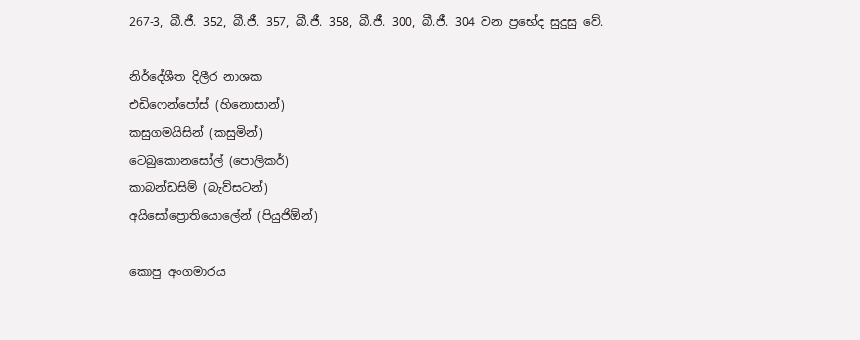267-3, බී.ජී. 352, බී.ජී. 357, බී.ජී. 358, බී.ජී. 300, බී.ජී. 304 වන ප්‍රභේද සුදුසු වේ.

නිර්දේශීත දිලීර නාශක
එඩි‍ෆෙන්පෝස් (හිනොසාන්)
කසුගමයිසින් (කසුමින්)
ටෙබුකොනසෝල් (පොලිකර්)
කාබන්ඩසිම් (බැව්සටන්)
අයිසෝප්‍රොතියොලේන් (පියුජිඕන්)

කොපු අංගමාරය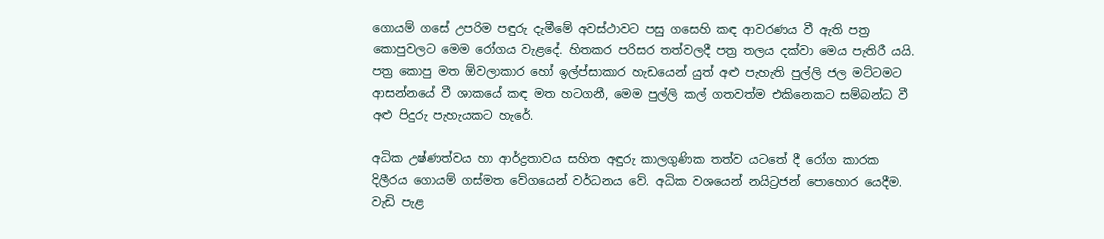ගොයම් ගසේ උපරිම පඳුරු දැමීමේ අවස්ථාවට පසු ගසෙහි කඳ ආවරණය වී ඇති පත්‍ර කොපුවලට මෙම රෝගය වැළදේ. හිතකර පරිසර තත්වලදී පත්‍ර තලය දක්වා මෙය පැතිරී යයි. පත්‍ර කොපු මත ඕවලාකාර හෝ ඉල්ප්සාකාර හැඩයෙන් යුත් අළු පැහැති පුල්ලි ජල මට්ටමට ආසන්නයේ වී ශාකයේ කඳ මත හටගනී, මෙම පුල්ලි කල් ගතවත්ම එකිනෙකට සම්බන්ධ වී අළු පිදුරු පැහැයකට හැරේ.

අධික උෂ්ණත්වය හා ආර්ද්‍රතාවය සහිත අඳුරු කාලගුණික තත්ව යටතේ දී රෝග කාරක දිලීරය ගොයම් ගස්මත වේගයෙන් වර්ධනය වේ. අධික වශයෙන් නයිට්‍රජන් පොහොර යෙදීම. වැඩි පැළ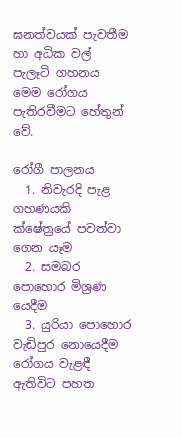ඝනත්වයක් පැවතීම හා අධික වල් පැලෑටි ගහනය මෙම රෝගය පැතිරවීමට හේතුන් වේ.

රෝගී පාලනය
  1. නිවැරදි පැළ ගහණයකි ක්ෂේත්‍රයේ පවත්වා ගෙන යෑම
  2. සමබර පොහොර මිශ්‍රණ යෙදීම
  3. යුරියා ‍පොහොර වැඩිපුර නොයෙදීම
රෝගය වැළඳී ඇතිවිට පහත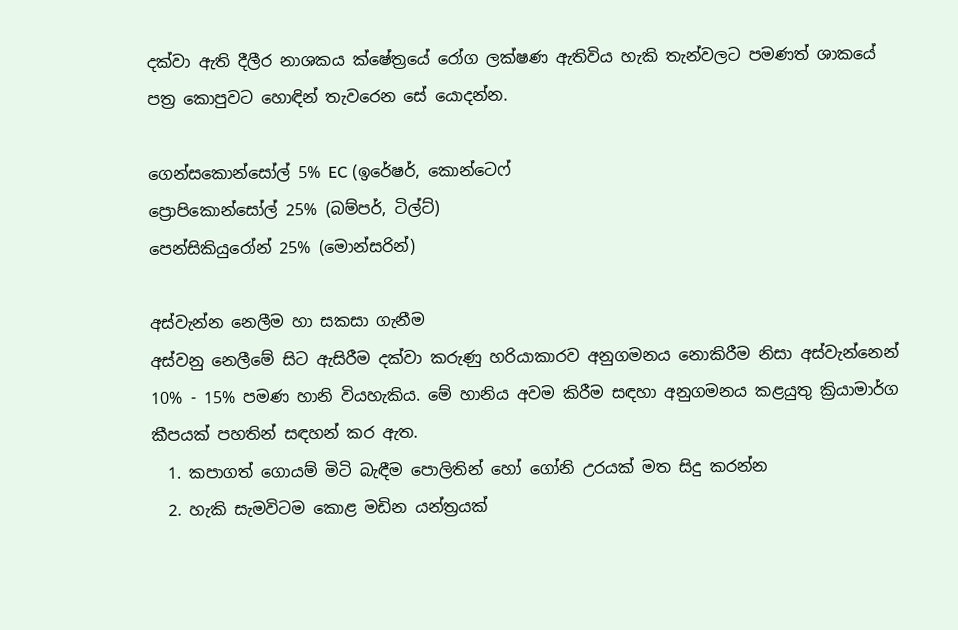දක්වා ඇති දීලීර නාශකය ක්ෂේත්‍රයේ රෝග ලක්ෂණ ඇතිවිය හැකි තැන්වලට පමණත් ශාකයේ පත්‍ර කොපුවට හොඳින් තැවරෙන සේ යොදන්න.

ගෙන්සකොන්සෝල් 5% EC (ඉරේෂර්, කොන්ටෙෆ්
ප්‍රොපිකොන්සෝල් 25% (බම්පර්, ටිල්ට්)
පෙන්සිකි‍යුරෝන් 25% (මොන්සරින්)

අස්වැන්න නෙලීම හා සකසා ගැනීම
අස්වනු නෙලීමේ සිට ඇසිරීම දක්වා කරුණු හරියාකාරව අනුගමනය නොකිරීම නිසා අස්වැන්නෙන් 10% - 15% පමණ හානි වියහැකිය. මේ හානිය අවම කිරීම සඳහා අනුගමනය කළයුතු ක්‍රියාමාර්ග කීපයක් පහතින් සඳහන් කර ඇත.
  1. කපාගත් ගොයම් මිටි බැඳීම පොලිතින් හෝ ගෝනි උරයක් මත සිදු කරන්න
  2. හැකි සැමවිටම කොළ මඩින යන්ත්‍රයක්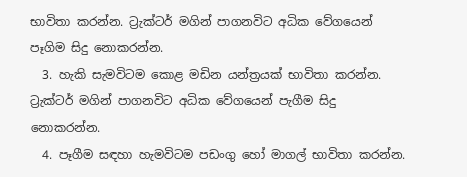භාවිතා කරන්න. ට්‍රැක්ටර් මගින් පාගනවිට අධික වේගයෙන් පෑගිම සිදු නොකරන්න.
  3. හැකි සැමවිටම කොළ මඩින යන්ත්‍රයක් භාවිතා කරන්න. ට්‍රැක්ටර් මගින් පාගනවිට අධික වේගයෙන් පැගීම සිදු නොකරන්න.
  4. පෑගීම සඳහා හැමවිටම පඩංගු ‍හෝ මාගල් භාවිතා කරන්න.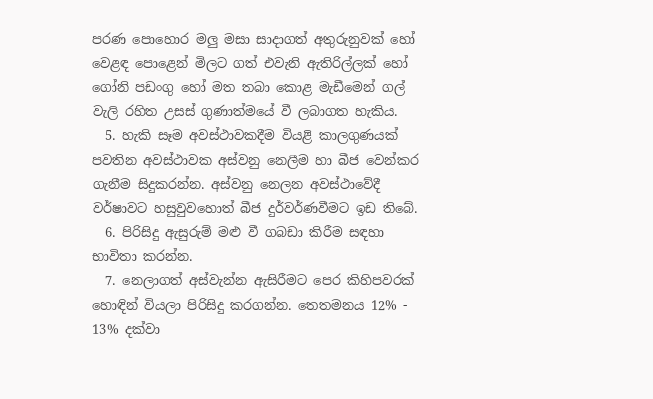පරණ පොහොර මලු මසා සාදාගත් අතුරුනුවක් හෝ වෙළඳ පොළෙන් මිලට ගත් එවැනි ඇතිරිල්ලක් හෝ ගෝනි පඩංගු හෝ මත තබා කොළ මැඩීමෙන් ගල් වැලි රහිත උසස් ගුණාත්මයේ වී ලබාගත හැකිය.
  5. හැකි සෑම අවස්ථාවකදීම වියළි කාලගුණ‍යක් පවතින අවස්ථාවක අස්වනු නෙලීම හා බීජ වෙන්කර ගැනීම සිදුකරන්න. අස්වනු නෙලන අවස්ථාවේදී වර්ෂාවට හසුවුවහොත් බීජ දුර්වර්ණවීමට ඉඩ තිබේ.
  6. පිරිසිදු ඇසුරුම් මළු වී ගබඩා කිරීම සඳහා භාවිතා කරන්න.
  7. නෙලාගත් අස්වැන්න ඇසිරීමට පෙර කිහිපවරක් හොඳින් වියලා පිරිසිදු කරගන්න. තෙතමනය 12% - 13% දක්වා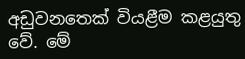අඩුවනතෙක් වියළීම කළයුතු වේ. මේ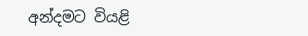අන්දමට වියළි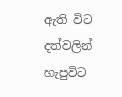ඇති විට දත්වලින් හැපුවිට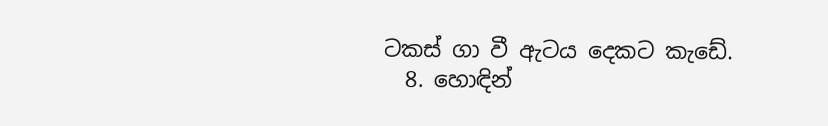ටකස් ගා වී ඇටය දෙකට කැ‍‍ඩේ.
  8. හොඳින්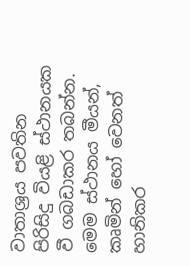වාතාශ්‍රය පවතින පිරිසිදු වියළි ස්ථානයක වී ගබඩාකර තබන්න. මෙම ස්ථානය මීයන්, කෘමින් හෝ වෙනත් හානිකර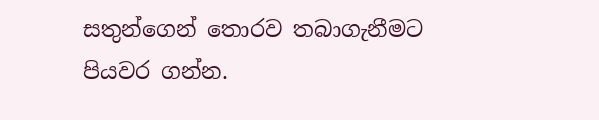සතුන්ගෙන් තොරව තබාගැනීමට පියවර ගන්න.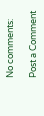No comments:

Post a Comment